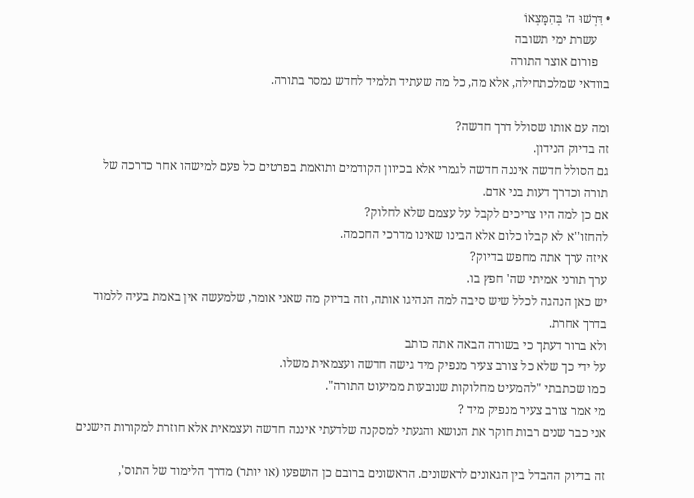• דִּרְשׁוּ ה׳ בְּהִמָּצְאוֹ
    עשרת ימי תשובה
    פורום אוצר התורה
בוודאי שמלכתחילה, אלא מה, כל מה שעתיד תלמיד לחדש נמסר בתורה.

ומה עם אותו שסולל דרך חדשה?
זה בדיוק הנידון.
גם הסולל חדשה איננה חדשה לגמרי אלא בכיוון הקודמים ותואמת בפרטים כל פעם למישהו אחר כדרכה של תורה וכדרך דעות בני אדם.
אם כן למה היו צריכים לקבל על עצמם שלא לחלוק?
להחזו''א לא קבלו כלום אלא הבינו שאינו מדרכי החכמה.
איזה ערך אתה מחפש בדיוק?
ערך תורני אמיתי שה' חפץ בו.
יש כאן הנהגה לכלל שיש סיבה למה הנהיגו אותה, וזה בדיוק מה שאני אומר, שלמעשה אין באמת בעיה ללמוד בדרך אחרת.
ולא ברור דעתך כי בשורה הבאה אתה כותב
על ידי כך שלא כל צורב צעיר מנפיק מיד גישה חדשה ועצמאית משלו.
כמו שכתבתי "להמעיט מחלוקות שנובעות ממיעוט התורה".
מי אמר צורב צעיר מנפיק מיד ?
אני כבר שנים רבות חוקר את הנושא והגעתי למסקנה שלדעתי איננה חדשה ועצמאית אלא חוזרת למקורות הישנים

זה בדיוק ההבדל בין הגאונים לראשונים. הראשונים ברובם כן הושפעו (או יותר) מדרך הלימוד של התוס',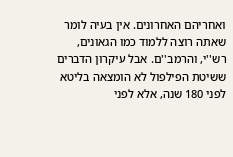ואחריהם האחרונים. אין בעיה לומר שאתה רוצה ללמוד כמו הגאונים, רש''י, והרמב''ם. אבל עיקרון הדברים ששיטת הפילפול לא הומצאה בליטא לפני 180 שנה, אלא לפני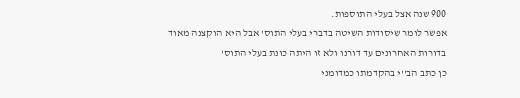900 שנה אצל בעלי התוספות.
אפשר לומר שיסודות השיטה בדברי בעלי התוס' אבל היא הוקצנה מאוד בדורות האחרונים עד דורנו ולא זו היתה כונת בעלי התוס'
כן כתב הב''י בהקדמתו כמדומני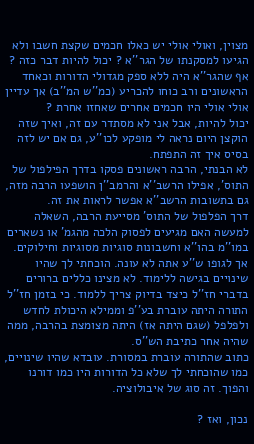מצוין, ואולי אולי יש כאלו חכמים שקצת חשבו ולא הגיעו למסקנתו של הגר''א ? יכול להיות דבר כזה ? אף שהגר''א היה ללא ספק מגדולי הדורות וכאחד הראשונים ורב כוחו להכריע (כמ''ש המ''ב) אך עדיין אולי אולי היו חכמים אחרים שאחזו אחרת ?
יכול להיות, אבל אני לא מסתדר עם זה, ואיך שזה הוקצן היום נראה לי מופקע לכו''ע, גם אם יש לזה בסיס איך זה התפתח.
לא הבנתי, הרבה ראשונים פסקו בדרך הפילפול של התוס', אפילו הרשב''א והרמב''ן הושפעו הרבה מזה, גם בתשובות הרשב''א אפשר לראות את זה.
דרך הפלפול של התוס' מסייעת הרבה, השאלה למעשה האם מגיעים לפסוק הלכה מהגמ' או נשארים במו''מ בהו''א וחשבונות סוגיות מסוגיות וחילוקים.
אך לגופו ש''ע אתה לא עונה. הוכחתי לך שהיו שינויים בגישה ללימוד. לא מצינו כללים ברורים בדברי חז''ל כיצד בדיוק צריך ללמוד. כי בזמן חז''ל התורה היתה עוברת בע''פ וממילא היכולת לחדש ולפלפל (שגם היתה אז) היתה מצומצת בהרבה, ממה שהיה אחר כתיבת הש''ס.
כתוב שהתורה עוברת במסורת. עובדא שהיו שינויים, כמו שהוכחתי לך שלא כל הדורות היו כמו דורנו והפוך. זה סוג של איבולוציה.

נכון, ואז ?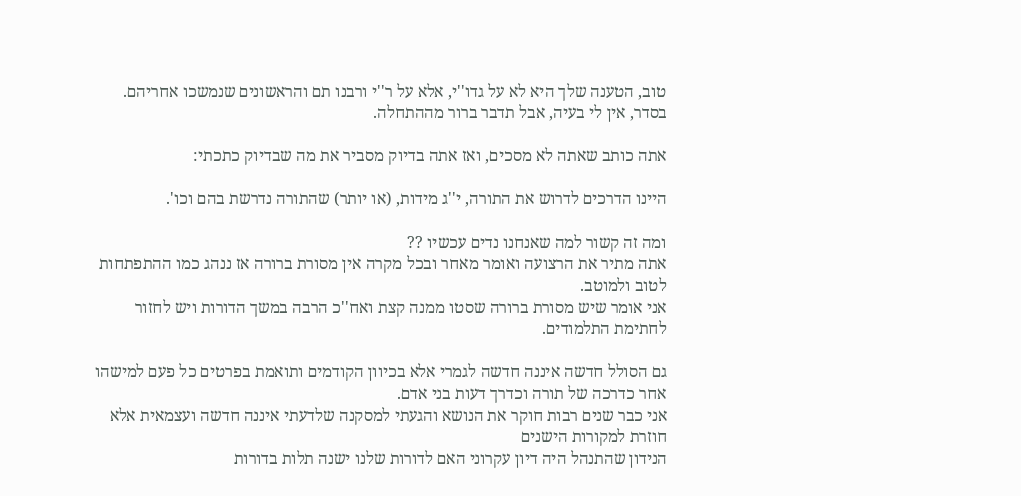טוב, הטענה שלך היא לא על גדו''י, אלא על ר''י ורבנו תם והראשונים שנמשכו אחריהם. בסדר, אין לי בעיה, אבל תדבר ברור מההתחלה.

אתה כותב שאתה לא מסכים, ואז אתה בדיוק מסביר את מה שבדיוק כתכתי:

היינו הדרכים לדרוש את התורה, י''ג מידות, (או יותר) שהתורה נדרשת בהם וכו'.

ומה זה קשור למה שאנחנו נדים עכשיו ??
אתה מתיר את הרצועה ואומר מאחר ובכל מקרה אין מסורת ברורה אז ננהג כמו ההתפתחות לטוב ולמוטב.
אני אומר שיש מסורת ברורה שסטו ממנה קצת ואח''כ הרבה במשך הדורות ויש לחזור לחתימת התלמודים.

גם הסולל חדשה איננה חדשה לגמרי אלא בכיוון הקודמים ותואמת בפרטים כל פעם למישהו אחר כדרכה של תורה וכדרך דעות בני אדם.
אני כבר שנים רבות חוקר את הנושא והגעתי למסקנה שלדעתי איננה חדשה ועצמאית אלא חוזרת למקורות הישנים
הנידון שהתנהל היה דיון עקרוני האם לדורות שלנו ישנה תלות בדורות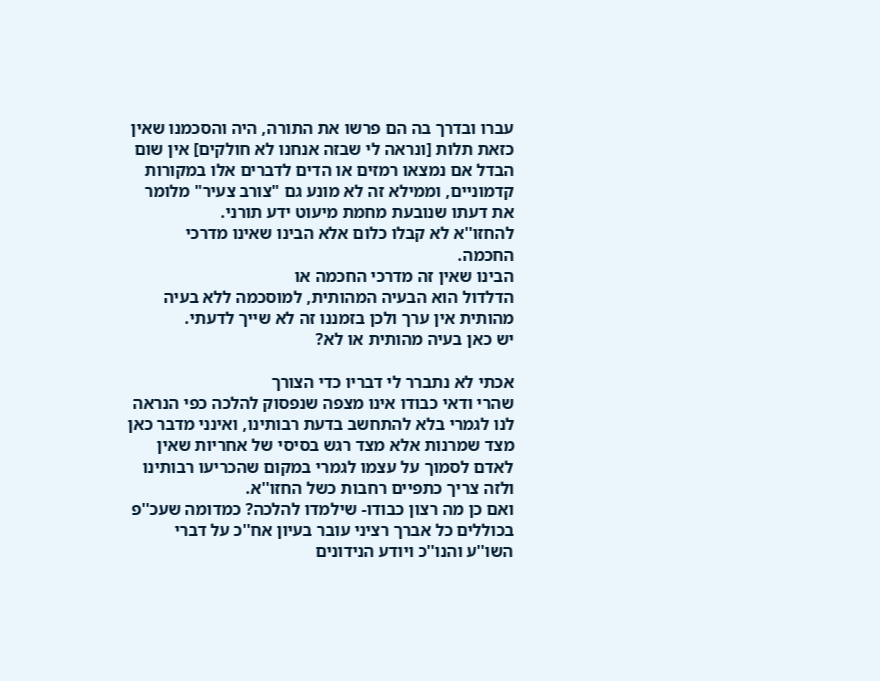עברו ובדרך בה הם פרשו את התורה, היה והסכמנו שאין כזאת תלות [ונראה לי שבזה אנחנו לא חולקים] אין שום הבדל אם נמצאו רמזים או הדים לדברים אלו במקורות קדמוניים, וממילא זה לא מונע גם "צורב צעיר" מלומר את דעתו שנובעת מחמת מיעוט ידע תורני.
להחזו''א לא קבלו כלום אלא הבינו שאינו מדרכי החכמה.
הבינו שאין זה מדרכי החכמה או
הדלדול הוא הבעיה המהותית, למוסכמה ללא בעיה מהותית אין ערך ולכן בזמננו זה לא שייך לדעתי.
יש כאן בעיה מהותית או לא?

אכתי לא נתברר לי דבריו כדי הצורך
שהרי ודאי כבודו אינו מצפה שנפסוק להלכה כפי הנראה לנו לגמרי בלא להתחשב בדעת רבותינו, ואינני מדבר כאן מצד שמרנות אלא מצד רגש בסיסי של אחריות שאין לאדם לסמוך על עצמו לגמרי במקום שהכריעו רבותינו ולזה צריך כתפיים רחבות כשל החזו''א.
ואם כן מה רצון כבודו- שילמדו להלכה? כמדומה שעכ''פ בכוללים כל אברך רציני עובר בעיון אח''כ על דברי השו''ע והנו''כ ויודע הנידונים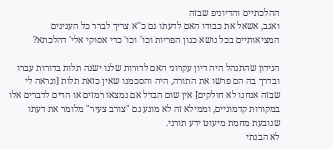ההלכתיים והדיוניפ שבזה
ואגב, אשאל את כבודו האם לדעתו גם כ''א צריך לברר כל הענינים המציאותיים בכל נושא כגון הפריות וכו' וכו' כדי אסוקי אלי' דהלכתא?

הנידון שהתנהל היה דיון עקרוני האם לדורות שלנו ישנה תלות בדורות עברו ובדרך בה הם פרשו את התורה, היה והסכמנו שאין כזאת תלות [ונראה לי שבזה אנחנו לא חולקים] אין שום הבדל אם נמצאו רמזים או הדים לדברים אלו במקורות קדמוניים, וממילא זה לא מונע גם "צורב צעיר" מלומר את דעתו שנובעת מחמת מיעוט ידע תורני.
לא הבנתי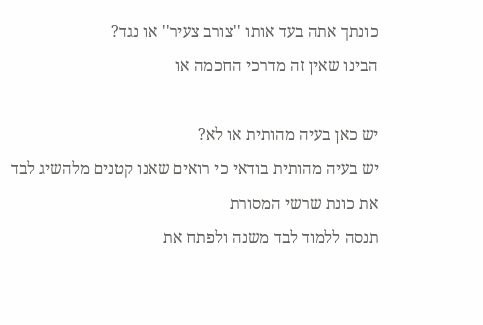כונתך אתה בעד אותו ''צורב צעיר'' או נגד?
הבינו שאין זה מדרכי החכמה או

יש כאן בעיה מהותית או לא?
יש בעיה מהותית בודאי כי רואים שאנו קטנים מלהשיג לבד את כונת שרשי המסורת
תנסה ללמוד לבד משנה ולפתח את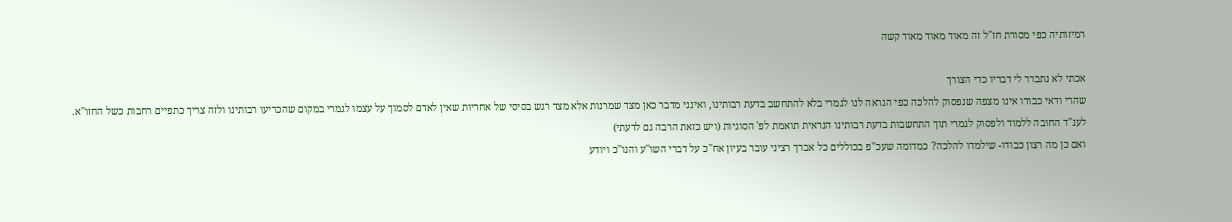רמיזותיה כפי מסורת חז''ל זה מאוד מאוד מאוד קשה

אכתי לא נתברר לי דבריו כדי הצורך
שהרי ודאי כבודו אינו מצפה שנפסוק להלכה כפי הנראה לנו לגמרי בלא להתחשב בדעת רבותינו, ואינני מדבר כאן מצד שמרנות אלא מצד רגש בסיסי של אחריות שאין לאדם לסמוך על עצמו לגמרי במקום שהכריעו רבותינו ולזה צריך כתפיים רחבות כשל החזו''א.
לענ''ד החובה ללמוד ולפסוק לגמרי תוך התחשבות בדעת רבותינו הנראית תואמת לפ' הסוגיות (ויש כזאת הרבה גם לדעתי)
ואם כן מה רצון כבודו- שילמדו להלכה? כמדומה שעכ''פ בכוללים כל אברך רציני עובר בעיון אח''כ על דברי השו''ע והנו''כ ויודע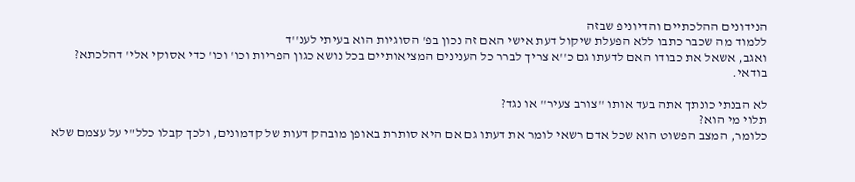הנידונים ההלכתיים והדיוניפ שבזה
ללמוד מה שכבר כתבו ללא הפעלת שיקול דעת אישי האם זה נכון בפ' הסוגיות הוא בעיתי לענ''ד
ואגב, אשאל את כבודו האם לדעתו גם כ''א צריך לברר כל הענינים המציאותיים בכל נושא כגון הפריות וכו' וכו' כדי אסוקי אלי' דהלכתא?
בודאי.

לא הבנתי כונתך אתה בעד אותו ''צורב צעיר'' או נגד?
תלוי מי הוא?
כלומר, המצב הפשוט הוא שכל אדם רשאי לומר את דעתו גם אם היא סותרת באופן מובהק דעות של קדמונים, ולכך קבלו כלל"י על עצמם שלא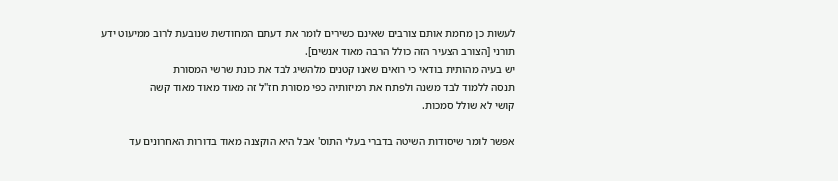לעשות כן מחמת אותם צורבים שאינם כשירים לומר את דעתם המחודשת שנובעת לרוב ממיעוט ידע תורני [הצורב הצעיר הזה כולל הרבה מאוד אנשים].
יש בעיה מהותית בודאי כי רואים שאנו קטנים מלהשיג לבד את כונת שרשי המסורת
תנסה ללמוד לבד משנה ולפתח את רמיזותיה כפי מסורת חז''ל זה מאוד מאוד מאוד קשה
קושי לא שולל סמכות.

אפשר לומר שיסודות השיטה בדברי בעלי התוס' אבל היא הוקצנה מאוד בדורות האחרונים עד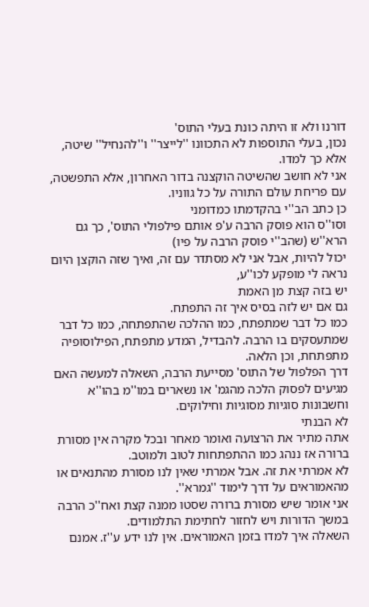דורנו ולא זו היתה כונת בעלי התוס'
נכון, בעלי התוספות לא התכוונו ''לייצר'' ו''להנחיל'' שיטה, אלא כך למדו.
אני לא חושב שהשיטה הוקצנה בדור האחרון, אלא התפשטה, עם פריחת עולם התורה על כל גווניו.
כן כתב הב''י בהקדמתו כמדומני
וסו''ס הוא פוסק הרבה ע'פ אותם פילפולי התוס', כך גם הרא''ש (שהב''י פוסק הרבה על פיו)
יכול להיות, אבל אני לא מסתדר עם זה, ואיך שזה הוקצן היום נראה לי מופקע לכו''ע,
יש בזה קצת מן האמת
גם אם יש לזה בסיס איך זה התפתח.
כמו כל דבר שמתפתח, כמו ההלכה שהתפתחה, כמו כל דבר שמתעסקים בו הרבה. להבדיל, המדע מתפתח, הפילוסופיה מתפתחת, וכן הלאה.
דרך הפלפול של התוס' מסייעת הרבה, השאלה למעשה האם מגיעים לפסוק הלכה מהגמ' או נשארים במו''מ בהו''א וחשבונות סוגיות מסוגיות וחילוקים.
לא הבנתי
אתה מתיר את הרצועה ואומר מאחר ובכל מקרה אין מסורת ברורה אז ננהג כמו ההתפתחות לטוב ולמוטב.
לא אמרתי את זה. אבל אמרתי שאין לנו מסורת מהתנאים או מהאמוראים על דרך לימוד ''גמרא''.
אני אומר שיש מסורת ברורה שסטו ממנה קצת ואח''כ הרבה במשך הדורות ויש לחזור לחתימת התלמודים.
השאלה איך למדו בזמן האמוראים. אין לנו ידע ע''ז. אמנם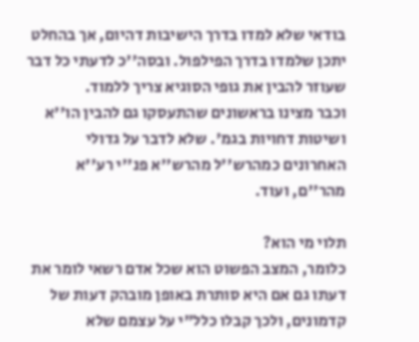בודאי שלא למדו בדרך הישיבות דהיום, אך בהחלט יתכן שלמדו בדרך הפילפול. ובסה''כ לדעתי כל דבר שעוזר להבין את גופי הסוגיא צריך ללמוד.
וכבר מצינו בראשונים שהתעסקו גם להבין הו''א ושיטות דחויות בגמ'. שלא לדבר על גדולי האחרונים כמהרש''ל מהרש''א פנ''י רע''א מהר''ם, ועוד.

תלוי מי הוא?
כלומר, המצב הפשוט הוא שכל אדם רשאי לומר את דעתו גם אם היא סותרת באופן מובהק דעות של קדמונים, ולכך קבלו כלל"י על עצמם שלא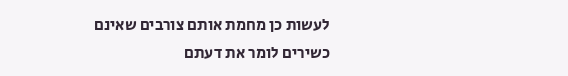לעשות כן מחמת אותם צורבים שאינם כשירים לומר את דעתם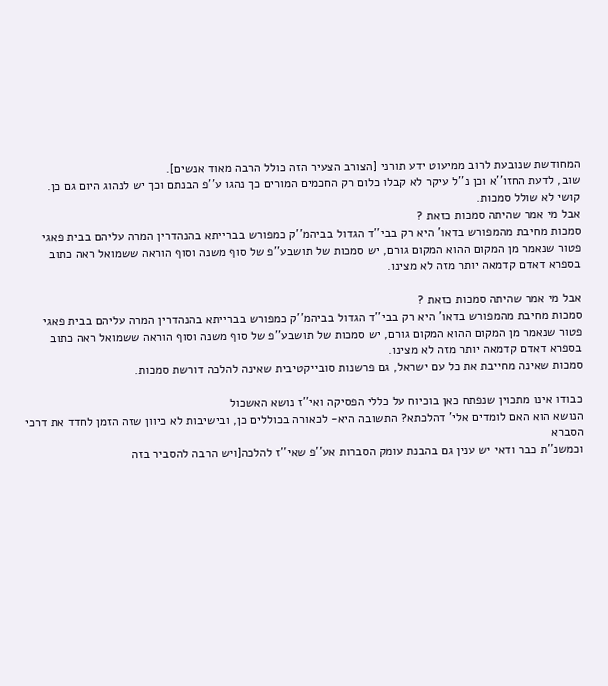המחודשת שנובעת לרוב ממיעוט ידע תורני [הצורב הצעיר הזה כולל הרבה מאוד אנשים].
שוב, לדעת החזו''א וכן נ''ל עיקר לא קבלו כלום רק החכמים המורים כך נהגו ע''פ הבנתם וכך יש לנהוג היום גם כן.
קושי לא שולל סמכות.
אבל מי אמר שהיתה סמכות כזאת ?
סמכות מחיבת מהמפורש בדאו' היא רק בבי''ד הגדול בביהמ''ק כמפורש בברייתא בהנהדרין המרה עליהם בבית פאגי פטור שנאמר מן המקום ההוא המקום גורם, יש סמכות של תושבע''פ של סוף משנה וסוף הוראה ששמואל ראה כתוב בספרא דאדם קדמאה יותר מזה לא מצינו.

אבל מי אמר שהיתה סמכות כזאת ?
סמכות מחיבת מהמפורש בדאו' היא רק בבי''ד הגדול בביהמ''ק כמפורש בברייתא בהנהדרין המרה עליהם בבית פאגי פטור שנאמר מן המקום ההוא המקום גורם, יש סמכות של תושבע''פ של סוף משנה וסוף הוראה ששמואל ראה כתוב בספרא דאדם קדמאה יותר מזה לא מצינו.
סמכות שאינה מחייבת את כל עם ישראל, גם פרשנות סובייקטיבית שאינה להלכה דורשת סמכות.

כבודו אינו מתכוין שנפתח כאן בוכיוח על כללי הפסיקה ואי''ז נושא האשכול
הנושא הוא האם לומדים אלי' דהלכתא? התשובה היא- לכאורה בכוללים כן, ובישיבות לא כיוון שזה הזמן לחדד את דרכי הסברא
וכמשנ''ת כבר ודאי יש ענין גם בהבנת עומק הסברות אע''פ שאי''ז להלכה[ויש הרבה להסביר בזה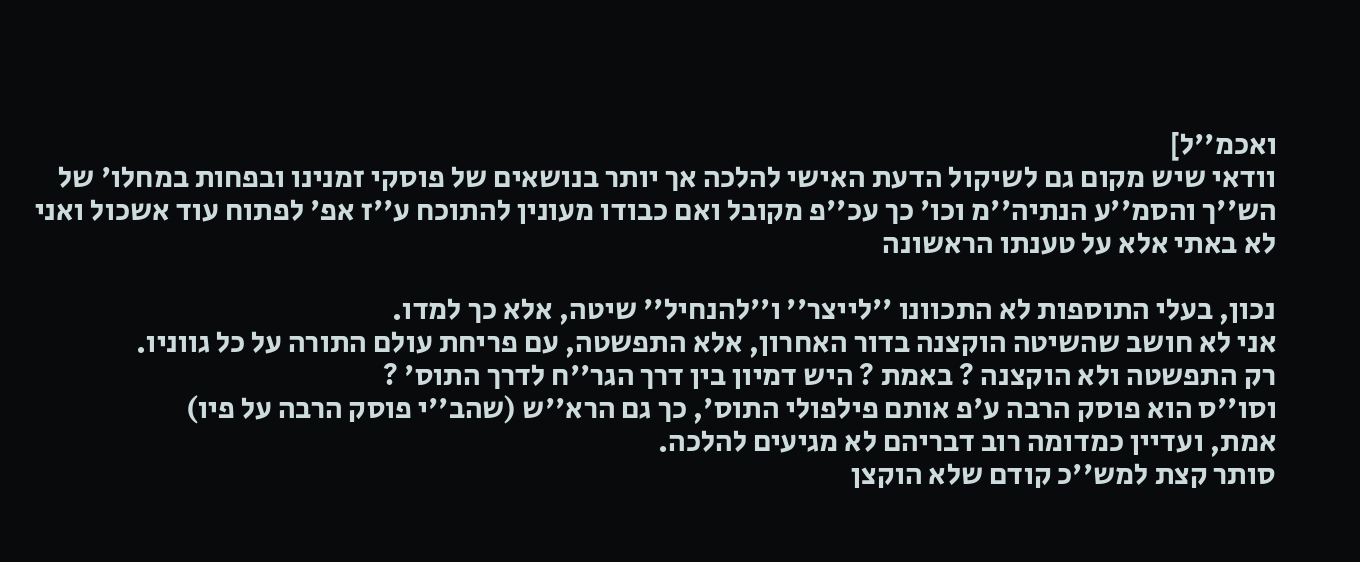ואכמ''ל]
וודאי שיש מקום גם לשיקול הדעת האישי להלכה אך יותר בנושאים של פוסקי זמנינו ובפחות במחלו' של הש''ך והסמ''ע הנתיה''מ וכו' כך עכ''פ מקובל ואם כבודו מעונין להתוכח ע''ז אפ' לפתוח עוד אשכול ואני לא באתי אלא על טענתו הראשונה

נכון, בעלי התוספות לא התכוונו ''לייצר'' ו''להנחיל'' שיטה, אלא כך למדו.
אני לא חושב שהשיטה הוקצנה בדור האחרון, אלא התפשטה, עם פריחת עולם התורה על כל גווניו.
רק התפשטה ולא הוקצנה ? באמת ? היש דמיון בין דרך הגר''ח לדרך התוס' ?
וסו''ס הוא פוסק הרבה ע'פ אותם פילפולי התוס', כך גם הרא''ש (שהב''י פוסק הרבה על פיו)
אמת, ועדיין כמדומה רוב דבריהם לא מגיעים להלכה.
סותר קצת למש''כ קודם שלא הוקצן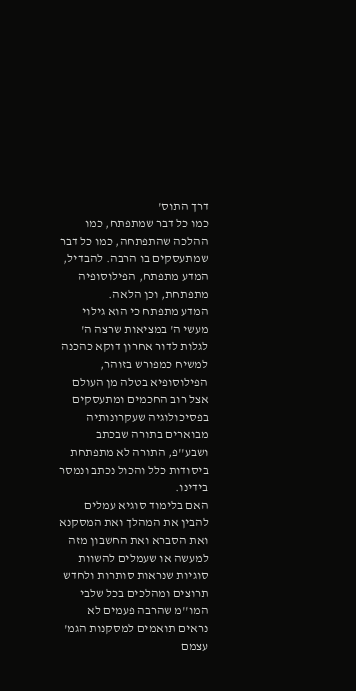דרך התוס'
כמו כל דבר שמתפתח, כמו ההלכה שהתפתחה, כמו כל דבר שמתעסקים בו הרבה. להבדיל, המדע מתפתח, הפילוסופיה מתפתחת, וכן הלאה.
המדע מתפתח כי הוא גילוי מעשי ה' במציאות שרצה ה' לגלות לדור אחרון דוקא כהכנה למשיח כמפורש בזוהר, הפילוסופיא בטלה מן העולם אצל רוב החכמים ומתעסקים בפסיכולוגיה שעקרונותיה מבוארים בתורה שבכתב ושבע''פ, התורה לא מתפתחת ביסודות כלל והכול נכתב ונמסר בידינו.
האם בלימוד סוגיא עמלים להבין את המהלך ואת המסקנא ואת הסברא ואת החשבון מזה למעשה או שעמלים להשוות סוגיות שנראות סותרות ולחדש תרוצים ומהלכים בכל שלבי המו''מ שהרבה פעמים לא נראים תואמים למסקנות הגמ' עצמם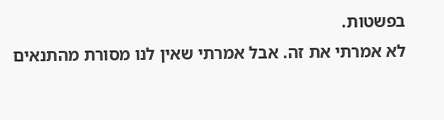בפשטות.
לא אמרתי את זה. אבל אמרתי שאין לנו מסורת מהתנאים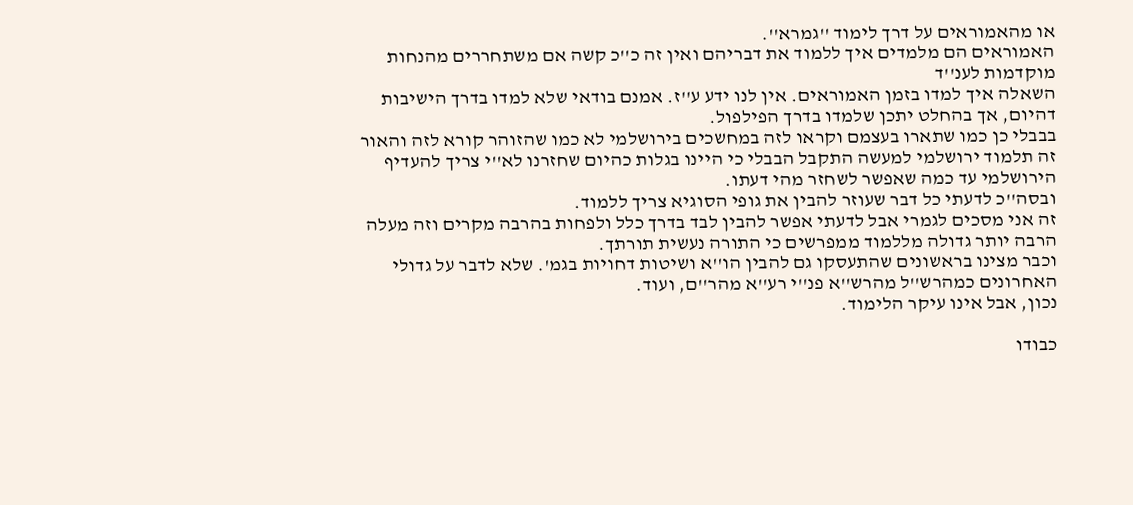או מהאמוראים על דרך לימוד ''גמרא''.
האמוראים הם מלמדים איך ללמוד את דבריהם ואין זה כ''כ קשה אם משתחררים מהנחות מוקדמות לענ''ד
השאלה איך למדו בזמן האמוראים. אין לנו ידע ע''ז. אמנם בודאי שלא למדו בדרך הישיבות דהיום, אך בהחלט יתכן שלמדו בדרך הפילפול.
בבבלי כן כמו שתארו בעצמם וקראו לזה במחשכים בירושלמי לא כמו שהזוהר קורא לזה והאור זה תלמוד ירושלמי למעשה התקבל הבבלי כי היינו בגלות כהיום שחזרנו לא''י צריך להעדיף הירושלמי עד כמה שאפשר לשחזר מהי דעתו.
ובסה''כ לדעתי כל דבר שעוזר להבין את גופי הסוגיא צריך ללמוד.
זה אני מסכים לגמרי אבל לדעתי אפשר להבין לבד בדרך כלל ולפחות בהרבה מקרים וזה מעלה הרבה יותר גדולה מללמוד ממפרשים כי התורה נעשית תורתך.
וכבר מצינו בראשונים שהתעסקו גם להבין הו''א ושיטות דחויות בגמ'. שלא לדבר על גדולי האחרונים כמהרש''ל מהרש''א פנ''י רע''א מהר''ם, ועוד.
נכון, אבל אינו עיקר הלימוד.

כבודו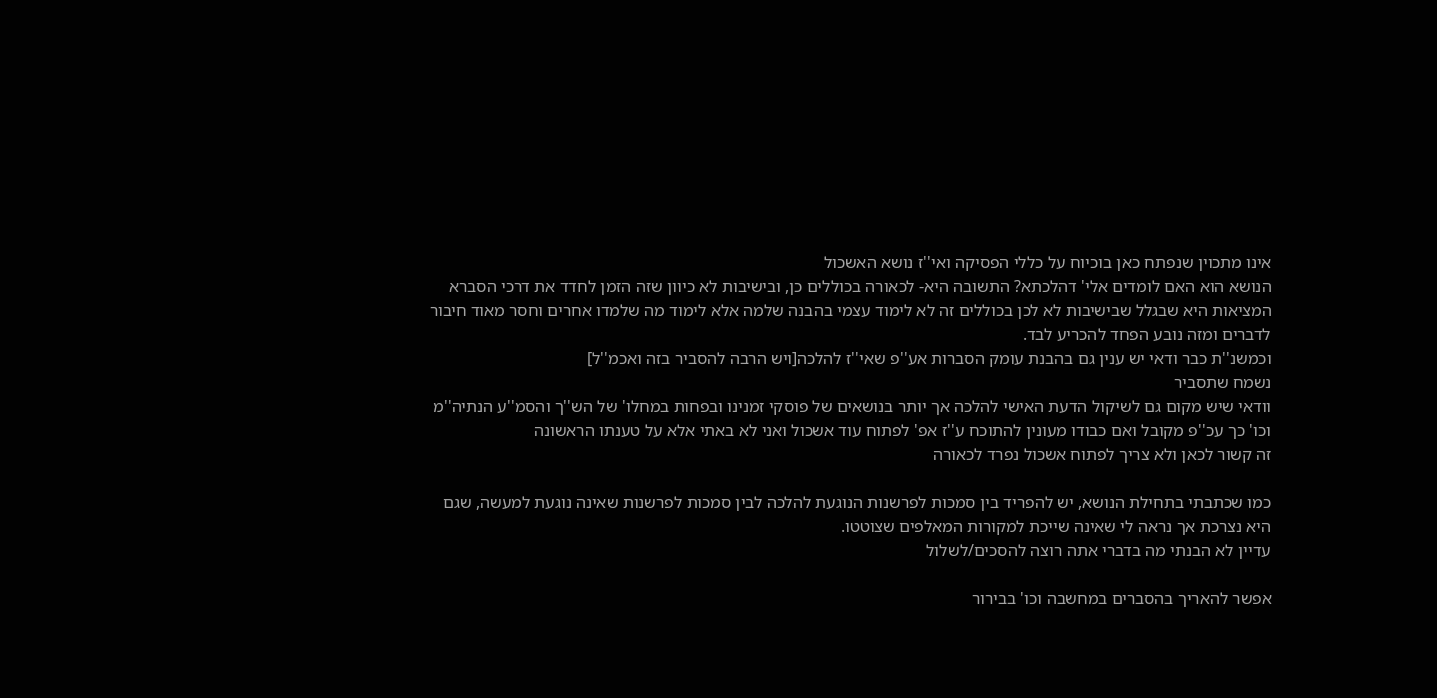אינו מתכוין שנפתח כאן בוכיוח על כללי הפסיקה ואי''ז נושא האשכול
הנושא הוא האם לומדים אלי' דהלכתא? התשובה היא- לכאורה בכוללים כן, ובישיבות לא כיוון שזה הזמן לחדד את דרכי הסברא
המציאות היא שבגלל שבישיבות לא לכן בכוללים זה לא לימוד עצמי בהבנה שלמה אלא לימוד מה שלמדו אחרים וחסר מאוד חיבור לדברים ומזה נובע הפחד להכריע לבד.
וכמשנ''ת כבר ודאי יש ענין גם בהבנת עומק הסברות אע''פ שאי''ז להלכה[ויש הרבה להסביר בזה ואכמ''ל]
נשמח שתסביר
וודאי שיש מקום גם לשיקול הדעת האישי להלכה אך יותר בנושאים של פוסקי זמנינו ובפחות במחלו' של הש''ך והסמ''ע הנתיה''מ וכו' כך עכ''פ מקובל ואם כבודו מעונין להתוכח ע''ז אפ' לפתוח עוד אשכול ואני לא באתי אלא על טענתו הראשונה
זה קשור לכאן ולא צריך לפתוח אשכול נפרד לכאורה

כמו שכתבתי בתחילת הנושא, יש להפריד בין סמכות לפרשנות הנוגעת להלכה לבין סמכות לפרשנות שאינה נוגעת למעשה, שגם היא נצרכת אך נראה לי שאינה שייכת למקורות המאלפים שצוטטו.
עדיין לא הבנתי מה בדברי אתה רוצה להסכים/לשלול

אפשר להאריך בהסברים במחשבה וכו' בבירור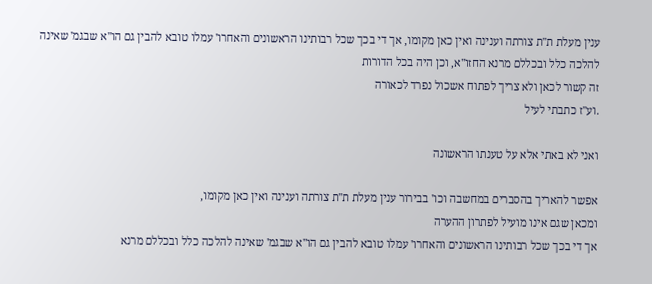ענין מעלת ת''ת צורתה וענינה ואין כאן מקומו, אך די בכך שכל רבותינו הראשונים והאחרו' עמלו טובא להבין גם הו''א שבגמ' שאינה להלכה כלל ובכללם מרנא החזו''א, וכן היה בכל הדורות
זה קשור לכאן ולא צריך לפתוח אשכול נפרד לכאורה
.וע''ז כתבתי לעיל

ואני לא באתי אלא על טענתו הראשונה

אפשר להאריך בהסברים במחשבה וכו' בבירור ענין מעלת ת''ת צורתה וענינה ואין כאן מקומו,
ומכאן שגם אינו מועיל לפתרון ההערה
אך די בכך שכל רבותינו הראשונים והאחרו' עמלו טובא להבין גם הו''א שבגמ' שאינה להלכה כלל ובכללם מרנא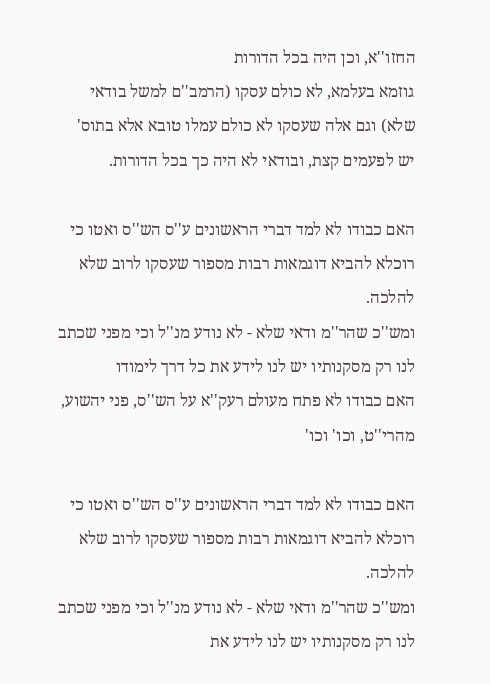החזו''א, וכן היה בכל הדורות
גוזמא בעלמא, לא כולם עסקו (הרמב''ם למשל בודאי שלא) וגם אלה שעסקו לא כולם עמלו טובא אלא בתוס' יש לפעמים קצת, ובודאי לא היה כך בכל הדורות.

האם כבודו לא למד דברי הראשונים ע''ס הש''ס ואטו כי רוכלא להביא דוגמאות רבות מספור שעסקו לרוב שלא להלכה.
ומש''כ שהר''מ ודאי שלא - לא נודע מנ''ל וכי מפני שכתב לנו רק מסקנותיו יש לנו לידע את כל דרך לימודו
האם כבודו לא פתח מעולם רעק''א על הש''ס, פני יהשוע, מהרי''ט, וכו' וכו'

האם כבודו לא למד דברי הראשונים ע''ס הש''ס ואטו כי רוכלא להביא דוגמאות רבות מספור שעסקו לרוב שלא להלכה.
ומש''כ שהר''מ ודאי שלא - לא נודע מנ''ל וכי מפני שכתב לנו רק מסקנותיו יש לנו לידע את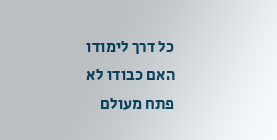כל דרך לימודו
האם כבודו לא פתח מעולם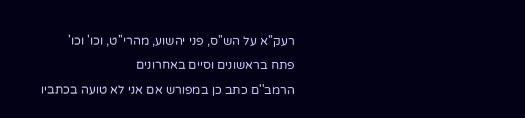רעק''א על הש''ס, פני יהשוע, מהרי''ט, וכו' וכו'
פתח בראשונים וסיים באחרונים
הרמב''ם כתב כן במפורש אם אני לא טועה בכתביו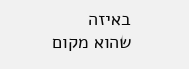באיזה שהוא מקום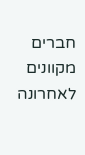חברים מקוונים לאחרונה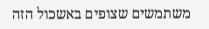משתמשים שצופים באשכול הזה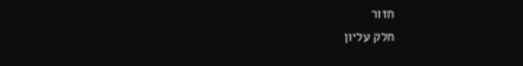חזור
חלק עליון